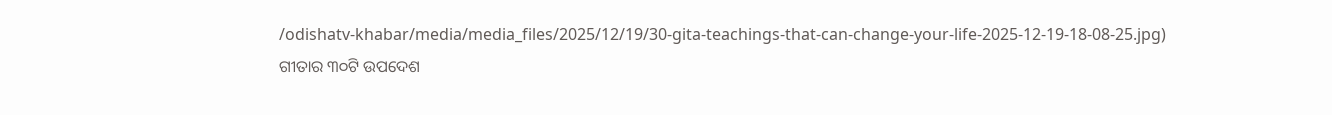/odishatv-khabar/media/media_files/2025/12/19/30-gita-teachings-that-can-change-your-life-2025-12-19-18-08-25.jpg)
ଗୀତାର ୩୦ଟି ଉପଦେଶ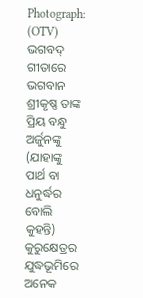Photograph: (OTV)
ଭଗବଦ୍ ଗୀତାରେ ଭଗବାନ ଶ୍ରୀକୃଷ୍ଣ ତାଙ୍କ ପ୍ରିୟ ବନ୍ଧୁ ଅର୍ଜୁନଙ୍କୁ (ଯାହାଙ୍କୁ ପାର୍ଥ ବା ଧନୁର୍ଦ୍ଧର ବୋଲି କୁହନ୍ତି) କୁରୁକ୍ଷେତ୍ରର ଯୁଦ୍ଧଭୂମିରେ ଅନେକ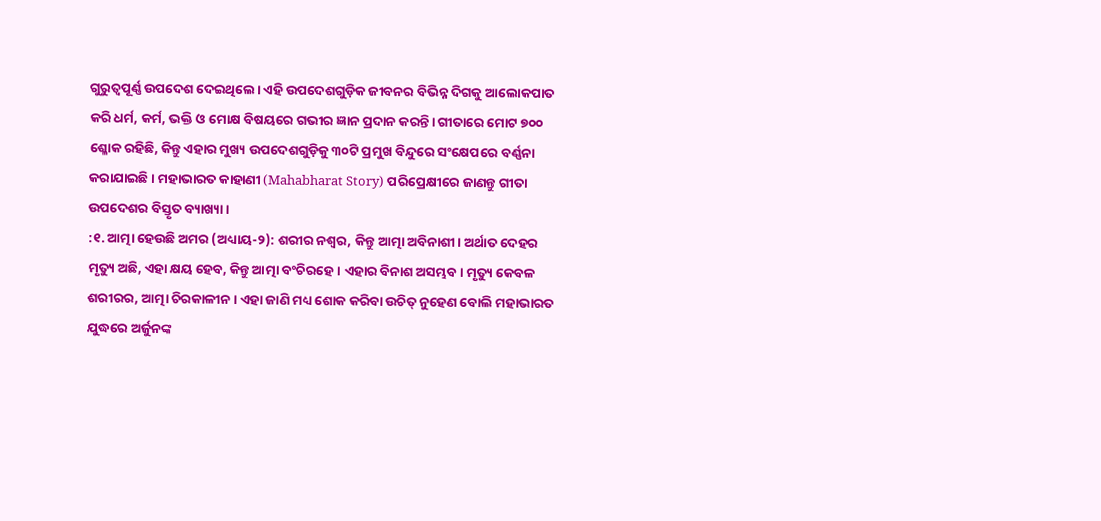ଗୁରୁତ୍ୱପୂର୍ଣ୍ଣ ଉପଦେଶ ଦେଇଥିଲେ। ଏହି ଉପଦେଶଗୁଡ଼ିକ ଜୀବନର ବିଭିନ୍ନ ଦିଗକୁ ଆଲୋକପାତ କରି ଧର୍ମ, କର୍ମ, ଭକ୍ତି ଓ ମୋକ୍ଷ ବିଷୟରେ ଗଭୀର ଜ୍ଞାନ ପ୍ରଦାନ କରନ୍ତି। ଗୀତାରେ ମୋଟ ୭୦୦ ଶ୍ଳୋକ ରହିଛି, କିନ୍ତୁ ଏହାର ମୁଖ୍ୟ ଉପଦେଶଗୁଡ଼ିକୁ ୩୦ଟି ପ୍ରମୁଖ ବିନ୍ଦୁରେ ସଂକ୍ଷେପରେ ବର୍ଣ୍ଣନା କରାଯାଇଛି। ମହାଭାରତ କାହାଣୀ (Mahabharat Story) ପରିପ୍ରେକ୍ଷୀରେ ଜାଣନ୍ତୁ ଗୀତା ଉପଦେଶର ବିସ୍ତୃତ ବ୍ୟାଖ୍ୟା।
:୧. ଆତ୍ମା ହେଉଛି ଅମର (ଅଧ୍ୟାୟ-୨): ଶରୀର ନଶ୍ୱର, କିନ୍ତୁ ଆତ୍ମା ଅବିନାଶୀ। ଅର୍ଥାତ ଦେହର ମୃତ୍ୟୁ ଅଛି, ଏହା କ୍ଷୟ ହେବ, କିନ୍ତୁ ଆତ୍ମା ବଂଚିରହେ। ଏହାର ବିନାଶ ଅସମ୍ଭବ। ମୃତ୍ୟୁ କେବଳ ଶରୀରର, ଆତ୍ମା ଚିରକାଳୀନ। ଏହା ଜାଣି ମଧ୍ୟ ଶୋକ କରିବା ଉଚିତ୍ ନୁହେଣ ବୋଲି ମହାଭାରତ ଯୁଦ୍ଧରେ ଅର୍ଜୁନଙ୍କ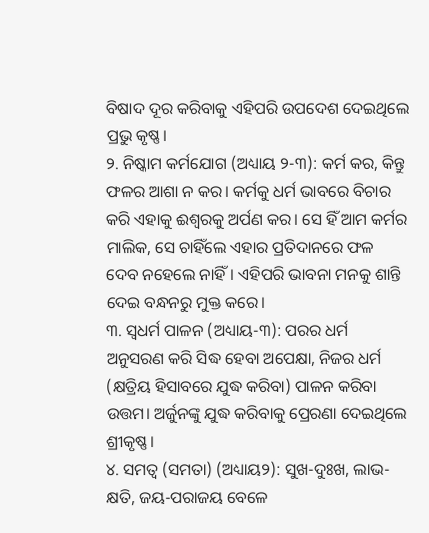ବିଷାଦ ଦୂର କରିବାକୁ ଏହିପରି ଉପଦେଶ ଦେଇଥିଲେ ପ୍ରଭୁ କୃଷ୍ଣ।
୨. ନିଷ୍କାମ କର୍ମଯୋଗ (ଅଧ୍ୟାୟ ୨-୩): କର୍ମ କର, କିନ୍ତୁ ଫଳର ଆଶା ନ କର। କର୍ମକୁ ଧର୍ମ ଭାବରେ ବିଚାର କରି ଏହାକୁ ଈଶ୍ୱରକୁ ଅର୍ପଣ କର। ସେ ହିଁ ଆମ କର୍ମର ମାଲିକ, ସେ ଚାହିଁଲେ ଏହାର ପ୍ରତିଦାନରେ ଫଳ ଦେବ ନହେଲେ ନାହିଁ। ଏହିପରି ଭାବନା ମନକୁ ଶାନ୍ତି ଦେଇ ବନ୍ଧନରୁ ମୁକ୍ତ କରେ।
୩. ସ୍ୱଧର୍ମ ପାଳନ (ଅଧ୍ୟାୟ-୩): ପରର ଧର୍ମ ଅନୁସରଣ କରି ସିଦ୍ଧ ହେବା ଅପେକ୍ଷା, ନିଜର ଧର୍ମ (କ୍ଷତ୍ରିୟ ହିସାବରେ ଯୁଦ୍ଧ କରିବା) ପାଳନ କରିବା ଉତ୍ତମ। ଅର୍ଜୁନଙ୍କୁ ଯୁଦ୍ଧ କରିବାକୁ ପ୍ରେରଣା ଦେଇଥିଲେ ଶ୍ରୀକୃଷ୍ଣ।
୪. ସମତ୍ୱ (ସମତା) (ଅଧ୍ୟାୟ୨): ସୁଖ-ଦୁଃଖ, ଲାଭ-କ୍ଷତି, ଜୟ-ପରାଜୟ ବେଳେ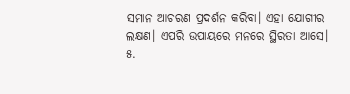ସମାନ ଆଚରଣ ପ୍ରଦର୍ଶନ କରିବା। ଏହା ଯୋଗୀର ଲକ୍ଷଣ। ଏପରି ଉପାୟରେ ମନରେ ସ୍ଥିରତା ଆସେ।
୫.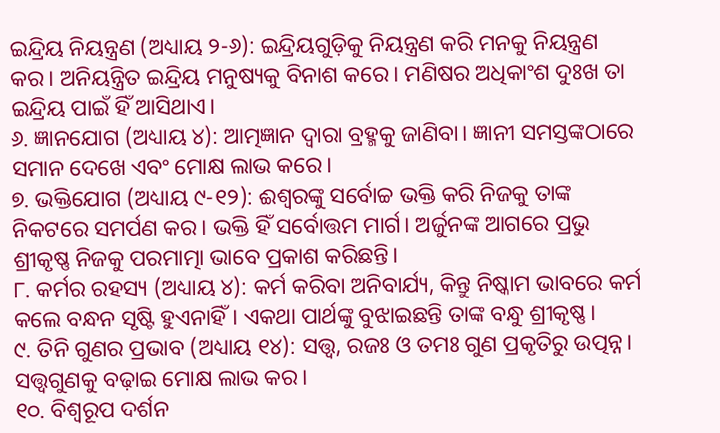ଇନ୍ଦ୍ରିୟ ନିୟନ୍ତ୍ରଣ (ଅଧ୍ୟାୟ ୨-୬): ଇନ୍ଦ୍ରିୟଗୁଡ଼ିକୁ ନିୟନ୍ତ୍ରଣ କରି ମନକୁ ନିୟନ୍ତ୍ରଣ କର। ଅନିୟନ୍ତ୍ରିତ ଇନ୍ଦ୍ରିୟ ମନୁଷ୍ୟକୁ ବିନାଶ କରେ। ମଣିଷର ଅଧିକାଂଶ ଦୁଃଖ ତା ଇନ୍ଦ୍ରିୟ ପାଇଁ ହିଁ ଆସିଥାଏ।
୬. ଜ୍ଞାନଯୋଗ (ଅଧ୍ୟାୟ ୪): ଆତ୍ମଜ୍ଞାନ ଦ୍ୱାରା ବ୍ରହ୍ମକୁ ଜାଣିବା। ଜ୍ଞାନୀ ସମସ୍ତଙ୍କଠାରେ ସମାନ ଦେଖେ ଏବଂ ମୋକ୍ଷ ଲାଭ କରେ।
୭. ଭକ୍ତିଯୋଗ (ଅଧ୍ୟାୟ ୯-୧୨): ଈଶ୍ୱରଙ୍କୁ ସର୍ବୋଚ୍ଚ ଭକ୍ତି କରି ନିଜକୁ ତାଙ୍କ ନିକଟରେ ସମର୍ପଣ କର। ଭକ୍ତି ହିଁ ସର୍ବୋତ୍ତମ ମାର୍ଗ। ଅର୍ଜୁନଙ୍କ ଆଗରେ ପ୍ରଭୁ ଶ୍ରୀକୃଷ୍ଣ ନିଜକୁ ପରମାତ୍ମା ଭାବେ ପ୍ରକାଶ କରିଛନ୍ତି।
୮. କର୍ମର ରହସ୍ୟ (ଅଧ୍ୟାୟ ୪): କର୍ମ କରିବା ଅନିବାର୍ଯ୍ୟ, କିନ୍ତୁ ନିଷ୍କାମ ଭାବରେ କର୍ମ କଲେ ବନ୍ଧନ ସୃଷ୍ଟି ହୁଏନାହିଁ। ଏକଥା ପାର୍ଥଙ୍କୁ ବୁଝାଇଛନ୍ତି ତାଙ୍କ ବନ୍ଧୁ ଶ୍ରୀକୃଷ୍ଣ।
୯. ତିନି ଗୁଣର ପ୍ରଭାବ (ଅଧ୍ୟାୟ ୧୪): ସତ୍ତ୍ୱ, ରଜଃ ଓ ତମଃ ଗୁଣ ପ୍ରକୃତିରୁ ଉତ୍ପନ୍ନ। ସତ୍ତ୍ୱଗୁଣକୁ ବଢ଼ାଇ ମୋକ୍ଷ ଲାଭ କର।
୧୦. ବିଶ୍ୱରୂପ ଦର୍ଶନ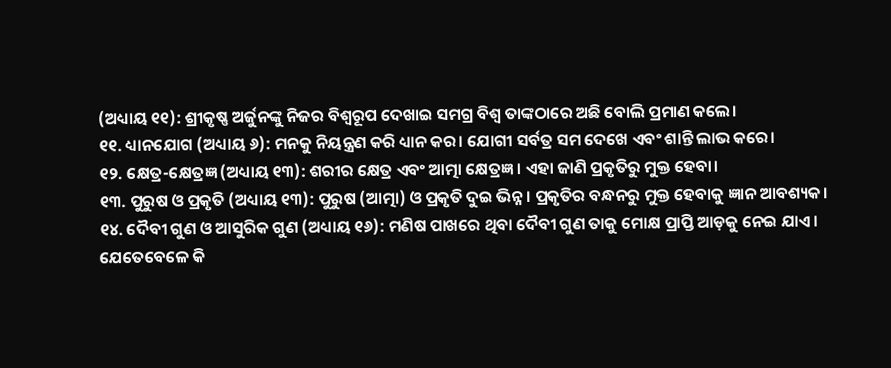(ଅଧ୍ୟାୟ ୧୧): ଶ୍ରୀକୃଷ୍ଣ ଅର୍ଜୁନଙ୍କୁ ନିଜର ବିଶ୍ୱରୂପ ଦେଖାଇ ସମଗ୍ର ବିଶ୍ୱ ତାଙ୍କଠାରେ ଅଛି ବୋଲି ପ୍ରମାଣ କଲେ।
୧୧. ଧ୍ୟାନଯୋଗ (ଅଧ୍ୟାୟ ୬): ମନକୁ ନିୟନ୍ତ୍ରଣ କରି ଧ୍ୟାନ କର। ଯୋଗୀ ସର୍ବତ୍ର ସମ ଦେଖେ ଏବଂ ଶାନ୍ତି ଲାଭ କରେ।
୧୨. କ୍ଷେତ୍ର-କ୍ଷେତ୍ରଜ୍ଞ (ଅଧ୍ୟାୟ ୧୩): ଶରୀର କ୍ଷେତ୍ର ଏବଂ ଆତ୍ମା କ୍ଷେତ୍ରଜ୍ଞ। ଏହା ଜାଣି ପ୍ରକୃତିରୁ ମୁକ୍ତ ହେବା।
୧୩. ପୁରୁଷ ଓ ପ୍ରକୃତି (ଅଧ୍ୟାୟ ୧୩): ପୁରୁଷ (ଆତ୍ମା) ଓ ପ୍ରକୃତି ଦୁଇ ଭିନ୍ନ। ପ୍ରକୃତିର ବନ୍ଧନରୁ ମୁକ୍ତ ହେବାକୁ ଜ୍ଞାନ ଆବଶ୍ୟକ।
୧୪. ଦୈବୀ ଗୁଣ ଓ ଆସୁରିକ ଗୁଣ (ଅଧ୍ୟାୟ ୧୬): ମଣିଷ ପାଖରେ ଥିବା ଦୈବୀ ଗୁଣ ତାକୁ ମୋକ୍ଷ ପ୍ରାପ୍ତି ଆଡ଼କୁ ନେଇ ଯାଏ। ଯେତେବେଳେ କି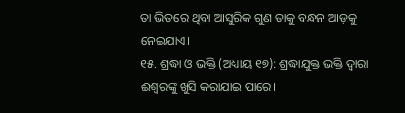ତା ଭିତରେ ଥିବା ଆସୁରିକ ଗୁଣ ତାକୁ ବନ୍ଧନ ଆଡ଼କୁ ନେଇଯାଏ।
୧୫. ଶ୍ରଦ୍ଧା ଓ ଭକ୍ତି (ଅଧ୍ୟାୟ ୧୭): ଶ୍ରଦ୍ଧାଯୁକ୍ତ ଭକ୍ତି ଦ୍ୱାରା ଈଶ୍ୱରଙ୍କୁ ଖୁସି କରାଯାଇ ପାରେ।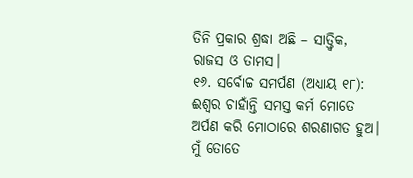ତିନି ପ୍ରକାର ଶ୍ରଦ୍ଧା ଅଛି – ସାତ୍ତ୍ୱିକ, ରାଜସ ଓ ତାମସ।
୧୬. ସର୍ବୋଚ୍ଚ ସମର୍ପଣ (ଅଧ୍ୟାୟ ୧୮): ଈଶ୍ୱର ଚାହାଁନ୍ତି ସମସ୍ତ କର୍ମ ମୋତେ ଅର୍ପଣ କରି ମୋଠାରେ ଶରଣାଗତ ହୁଅ। ମୁଁ ତୋତେ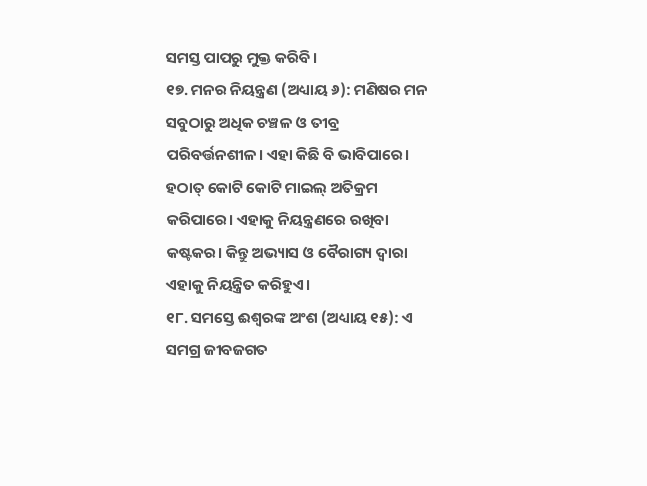ସମସ୍ତ ପାପରୁ ମୁକ୍ତ କରିବି।
୧୭. ମନର ନିୟନ୍ତ୍ରଣ (ଅଧ୍ୟାୟ ୬): ମଣିଷର ମନ ସବୁଠାରୁ ଅଧିକ ଚଞ୍ଚଳ ଓ ତୀବ୍ର ପରିବର୍ତ୍ତନଶୀଳ। ଏହା କିଛି ବି ଭାବିପାରେ। ହଠାତ୍ କୋଟି କୋଟି ମାଇଲ୍ ଅତିକ୍ରମ କରିପାରେ। ଏହାକୁ ନିୟନ୍ତ୍ରଣରେ ରଖିବା କଷ୍ଟକର। କିନ୍ତୁ ଅଭ୍ୟାସ ଓ ବୈରାଗ୍ୟ ଦ୍ୱାରା ଏହାକୁ ନିୟନ୍ତ୍ରିତ କରିହୁଏ।
୧୮. ସମସ୍ତେ ଈଶ୍ୱରଙ୍କ ଅଂଶ (ଅଧ୍ୟାୟ ୧୫): ଏ ସମଗ୍ର ଜୀବଜଗତ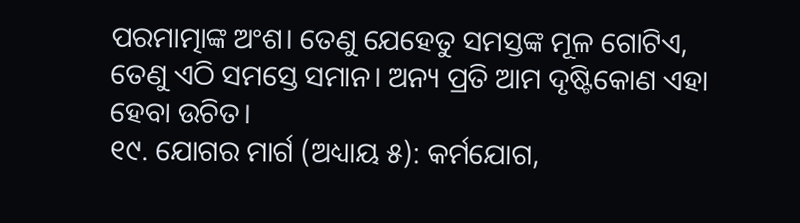ପରମାତ୍ମାଙ୍କ ଅଂଶ। ତେଣୁ ଯେହେତୁ ସମସ୍ତଙ୍କ ମୂଳ ଗୋଟିଏ, ତେଣୁ ଏଠି ସମସ୍ତେ ସମାନ। ଅନ୍ୟ ପ୍ରତି ଆମ ଦୃଷ୍ଟିକୋଣ ଏହା ହେବା ଉଚିତ।
୧୯. ଯୋଗର ମାର୍ଗ (ଅଧ୍ୟାୟ ୫): କର୍ମଯୋଗ,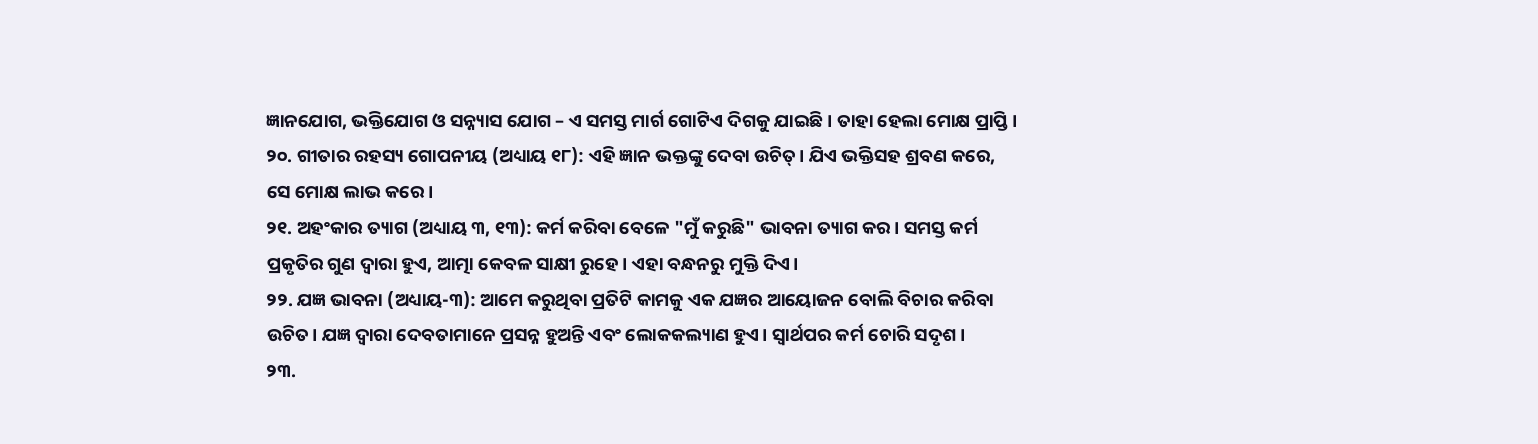ଜ୍ଞାନଯୋଗ, ଭକ୍ତିଯୋଗ ଓ ସନ୍ନ୍ୟାସ ଯୋଗ – ଏ ସମସ୍ତ ମାର୍ଗ ଗୋଟିଏ ଦିଗକୁ ଯାଇଛି। ତାହା ହେଲା ମୋକ୍ଷ ପ୍ରାପ୍ତି।
୨୦. ଗୀତାର ରହସ୍ୟ ଗୋପନୀୟ (ଅଧ୍ୟାୟ ୧୮): ଏହି ଜ୍ଞାନ ଭକ୍ତଙ୍କୁ ଦେବା ଉଚିତ୍। ଯିଏ ଭକ୍ତିସହ ଶ୍ରବଣ କରେ, ସେ ମୋକ୍ଷ ଲାଭ କରେ।
୨୧. ଅହଂକାର ତ୍ୟାଗ (ଅଧ୍ୟାୟ ୩, ୧୩): କର୍ମ କରିବା ବେଳେ "ମୁଁ କରୁଛି" ଭାବନା ତ୍ୟାଗ କର। ସମସ୍ତ କର୍ମ ପ୍ରକୃତିର ଗୁଣ ଦ୍ୱାରା ହୁଏ, ଆତ୍ମା କେବଳ ସାକ୍ଷୀ ରୁହେ। ଏହା ବନ୍ଧନରୁ ମୁକ୍ତି ଦିଏ।
୨୨. ଯଜ୍ଞ ଭାବନା (ଅଧ୍ୟାୟ-୩): ଆମେ କରୁଥିବା ପ୍ରତିଟି କାମକୁ ଏକ ଯଜ୍ଞର ଆୟୋଜନ ବୋଲି ବିଚାର କରିବା ଉଚିତ। ଯଜ୍ଞ ଦ୍ୱାରା ଦେବତାମାନେ ପ୍ରସନ୍ନ ହୁଅନ୍ତି ଏବଂ ଲୋକକଲ୍ୟାଣ ହୁଏ। ସ୍ୱାର୍ଥପର କର୍ମ ଚୋରି ସଦୃଶ।
୨୩.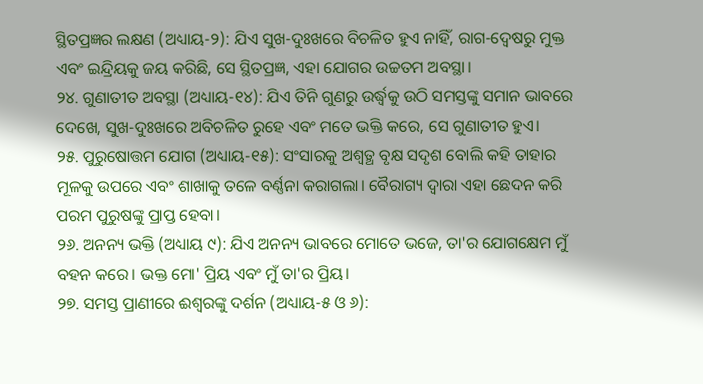ସ୍ଥିତପ୍ରଜ୍ଞର ଲକ୍ଷଣ (ଅଧ୍ୟାୟ-୨): ଯିଏ ସୁଖ-ଦୁଃଖରେ ବିଚଳିତ ହୁଏ ନାହିଁ, ରାଗ-ଦ୍ୱେଷରୁ ମୁକ୍ତ ଏବଂ ଇନ୍ଦ୍ରିୟକୁ ଜୟ କରିଛି, ସେ ସ୍ଥିତପ୍ରଜ୍ଞ, ଏହା ଯୋଗର ଉଚ୍ଚତମ ଅବସ୍ଥା।
୨୪. ଗୁଣାତୀତ ଅବସ୍ଥା (ଅଧ୍ୟାୟ-୧୪): ଯିଏ ତିନି ଗୁଣରୁ ଉର୍ଦ୍ଧ୍ୱକୁ ଉଠି ସମସ୍ତଙ୍କୁ ସମାନ ଭାବରେ ଦେଖେ, ସୁଖ-ଦୁଃଖରେ ଅବିଚଳିତ ରୁହେ ଏବଂ ମତେ ଭକ୍ତି କରେ, ସେ ଗୁଣାତୀତ ହୁଏ।
୨୫. ପୁରୁଷୋତ୍ତମ ଯୋଗ (ଅଧ୍ୟାୟ-୧୫): ସଂସାରକୁ ଅଶ୍ୱତ୍ଥ ବୃକ୍ଷ ସଦୃଶ ବୋଲି କହି ତାହାର ମୂଳକୁ ଉପରେ ଏବଂ ଶାଖାକୁ ତଳେ ବର୍ଣ୍ଣନା କରାଗଲା। ବୈରାଗ୍ୟ ଦ୍ୱାରା ଏହା ଛେଦନ କରି ପରମ ପୁରୁଷଙ୍କୁ ପ୍ରାପ୍ତ ହେବା।
୨୬. ଅନନ୍ୟ ଭକ୍ତି (ଅଧ୍ୟାୟ ୯): ଯିଏ ଅନନ୍ୟ ଭାବରେ ମୋତେ ଭଜେ, ତା'ର ଯୋଗକ୍ଷେମ ମୁଁ ବହନ କରେ। ଭକ୍ତ ମୋ' ପ୍ରିୟ ଏବଂ ମୁଁ ତା'ର ପ୍ରିୟ।
୨୭. ସମସ୍ତ ପ୍ରାଣୀରେ ଈଶ୍ୱରଙ୍କୁ ଦର୍ଶନ (ଅଧ୍ୟାୟ-୫ ଓ ୬):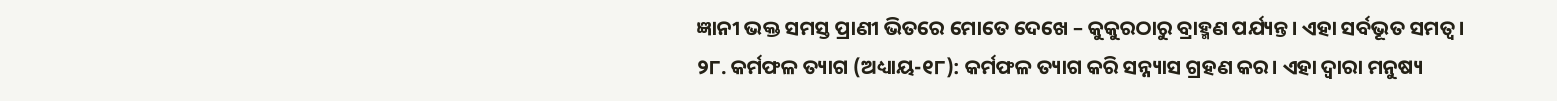ଜ୍ଞାନୀ ଭକ୍ତ ସମସ୍ତ ପ୍ରାଣୀ ଭିତରେ ମୋତେ ଦେଖେ – କୁକୁରଠାରୁ ବ୍ରାହ୍ମଣ ପର୍ଯ୍ୟନ୍ତ। ଏହା ସର୍ବଭୂତ ସମତ୍ୱ।
୨୮. କର୍ମଫଳ ତ୍ୟାଗ (ଅଧ୍ୟାୟ-୧୮): କର୍ମଫଳ ତ୍ୟାଗ କରି ସନ୍ନ୍ୟାସ ଗ୍ରହଣ କର। ଏହା ଦ୍ୱାରା ମନୁଷ୍ୟ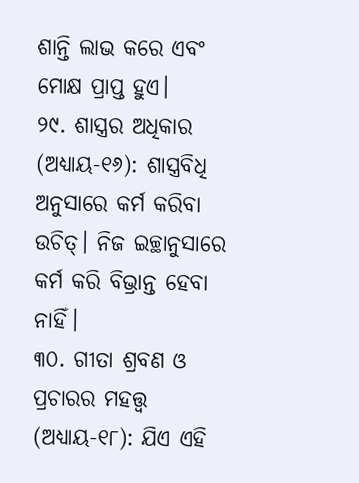ଶାନ୍ତି ଲାଭ କରେ ଏବଂ ମୋକ୍ଷ ପ୍ରାପ୍ତ ହୁଏ।
୨୯. ଶାସ୍ତ୍ରର ଅଧିକାର (ଅଧ୍ୟାୟ-୧୬): ଶାସ୍ତ୍ରବିଧି ଅନୁସାରେ କର୍ମ କରିବା ଉଚିତ୍। ନିଜ ଇଚ୍ଛାନୁସାରେ କର୍ମ କରି ବିଭ୍ରାନ୍ତ ହେବା ନାହିଁ।
୩୦. ଗୀତା ଶ୍ରବଣ ଓ ପ୍ରଚାରର ମହତ୍ତ୍ୱ (ଅଧ୍ୟାୟ-୧୮): ଯିଏ ଏହି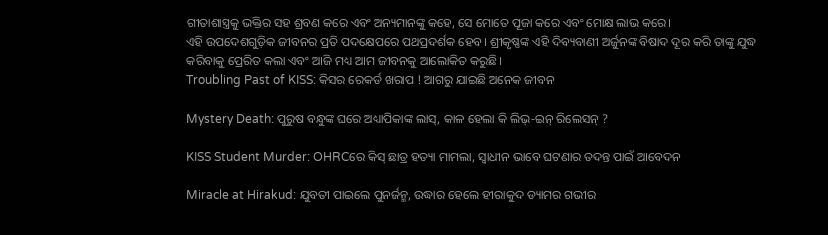ଗୀତାଶାସ୍ତ୍ରକୁ ଭକ୍ତିର ସହ ଶ୍ରବଣ କରେ ଏବଂ ଅନ୍ୟମାନଙ୍କୁ କହେ, ସେ ମୋତେ ପୂଜା କରେ ଏବଂ ମୋକ୍ଷ ଲାଭ କରେ।
ଏହି ଉପଦେଶଗୁଡ଼ିକ ଜୀବନର ପ୍ରତି ପଦକ୍ଷେପରେ ପଥପ୍ରଦର୍ଶକ ହେବ। ଶ୍ରୀକୃଷ୍ଣଙ୍କ ଏହି ଦିବ୍ୟବାଣୀ ଅର୍ଜୁନଙ୍କ ବିଷାଦ ଦୂର କରି ତାଙ୍କୁ ଯୁଦ୍ଧ କରିବାକୁ ପ୍ରେରିତ କଲା ଏବଂ ଆଜି ମଧ୍ୟ ଆମ ଜୀବନକୁ ଆଲୋକିତ କରୁଛି।
Troubling Past of KISS: କିସର ରେକର୍ଡ ଖରାପ ! ଆଗରୁ ଯାଇଛି ଅନେକ ଜୀବନ

Mystery Death: ପୁରୁଷ ବନ୍ଧୁଙ୍କ ଘରେ ଅଧ୍ୟାପିକାଙ୍କ ଲାସ୍, କାଳ ହେଲା କି ଲିଭ୍-ଇନ୍ ରିଲେସନ୍ ?

KISS Student Murder: OHRCରେ କିସ୍ ଛାତ୍ର ହତ୍ୟା ମାମଲା, ସ୍ବାଧୀନ ଭାବେ ଘଟଣାର ତଦନ୍ତ ପାଇଁ ଆବେଦନ

Miracle at Hirakud: ଯୁବତୀ ପାଇଲେ ପୁନର୍ଜନ୍ମ, ଉଦ୍ଧାର ହେଲେ ହୀରାକୁଦ ଡ୍ୟାମର ଗଭୀର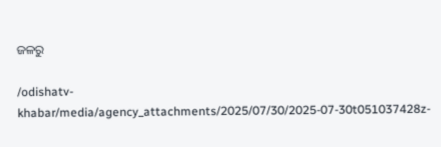ଜଳରୁ

/odishatv-khabar/media/agency_attachments/2025/07/30/2025-07-30t051037428z-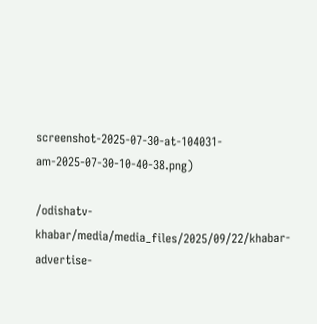screenshot-2025-07-30-at-104031-am-2025-07-30-10-40-38.png)

/odishatv-khabar/media/media_files/2025/09/22/khabar-advertise-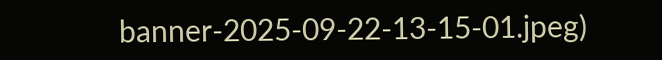banner-2025-09-22-13-15-01.jpeg)